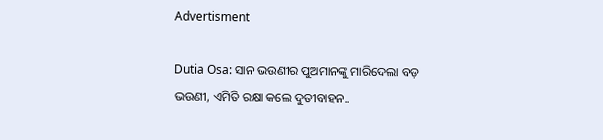Advertisment

Dutia Osa: ସାନ ଭଉଣୀର ପୁଅମାନଙ୍କୁ ମାରିଦେଲା ବଡ଼ ଭଉଣୀ, ଏମିତି ରକ୍ଷା କଲେ ଦୁତୀବାହନ..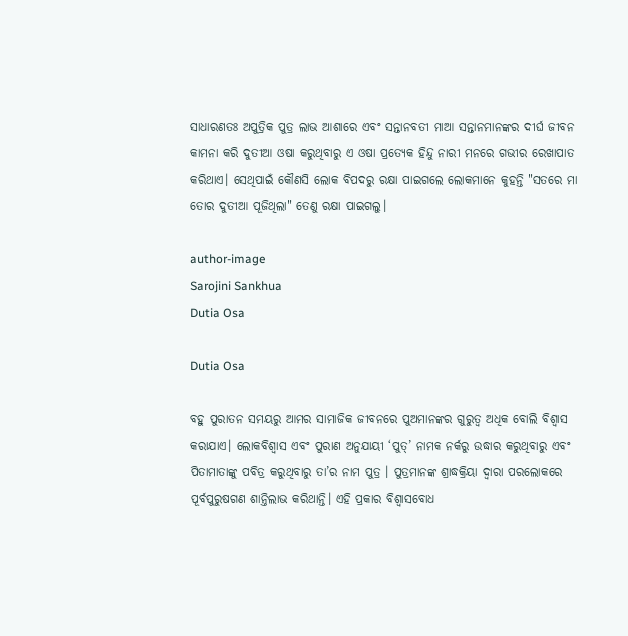ସାଧାରଣତଃ ଅପୁତ୍ରିକ ପୁତ୍ର ଲାଭ ଆଶାରେ ଏବଂ ସନ୍ତାନବତୀ ମାଆ ସନ୍ତାନମାନଙ୍କର ଦୀର୍ଘ ଜୀବନ କାମନା କରି ଦୁତୀଆ ଓଷା କରୁଥିବାରୁ ଏ ଓଷା ପ୍ରତ୍ୟେକ ହିନ୍ଦୁ ନାରୀ ମନରେ ଗଭୀର ରେଖାପାତ କରିଥାଏ। ସେଥିପାଇଁ କୌଣସି ଲୋକ ବିପଦରୁ ରକ୍ଷା ପାଇଗଲେ ଲୋକମାନେ କୁହନ୍ତି "ସତରେ ମା ତୋର ଦୁତୀଆ ପୂଜିଥିଲା" ତେଣୁ ରକ୍ଷା ପାଇଗଲୁ।

author-image
Sarojini Sankhua
Dutia Osa

Dutia Osa

ବହୁ ପୁରାତନ ସମୟରୁ ଆମର ସାମାଜିକ ଜୀବନରେ ପୁଅମାନଙ୍କର ଗୁରୁତ୍ୱ ଅଧିକ ବୋଲି ବିଶ୍ଵାସ କରାଯାଏ। ଲୋକବିଶ୍ଵାସ ଏବଂ ପୁରାଣ ଅନୁଯାୟୀ ‘ପୁତ୍’ ନାମକ ନର୍କରୁ ଉଦ୍ଧାର କରୁଥିବାରୁ ଏବଂ ପିତାମାତାଙ୍କୁ ପବିତ୍ର କରୁଥିବାରୁ ତା’ର ନାମ ପୁତ୍ର । ପୁତ୍ରମାନଙ୍କ ଶ୍ରାଦ୍ଧକ୍ରିୟା ଦ୍ଵାରା ପରଲୋକରେ ପୂର୍ବପୁରୁଷଗଣ ଶାନ୍ତିଲାଭ କରିଥାନ୍ତି। ଏହି ପ୍ରକାର ବିଶ୍ଵାସବୋଧ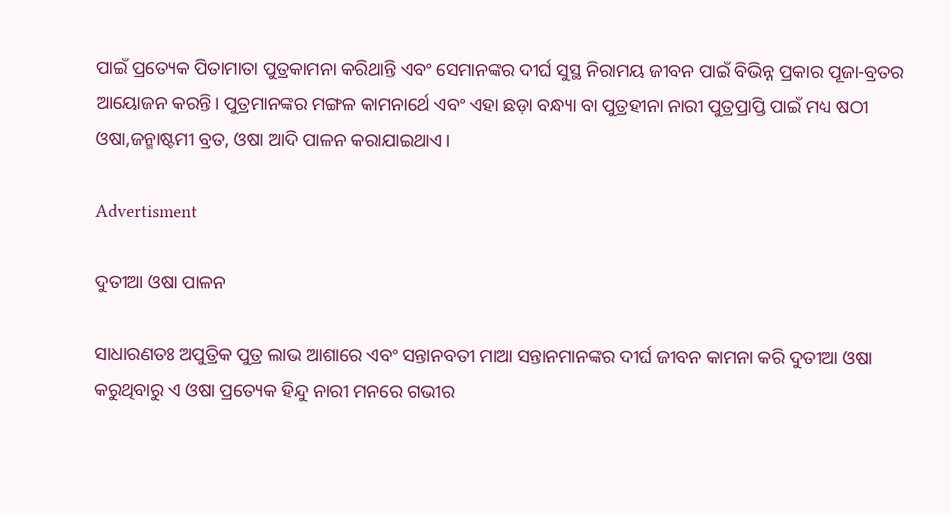ପାଇଁ ପ୍ରତ୍ୟେକ ପିତାମାତା ପୁତ୍ରକାମନା କରିଥାନ୍ତି ଏବଂ ସେମାନଙ୍କର ଦୀର୍ଘ ସୁସ୍ଥ ନିରାମୟ ଜୀବନ ପାଇଁ ବିଭିନ୍ନ ପ୍ରକାର ପୂଜା-ବ୍ରତର ଆୟୋଜନ କରନ୍ତି। ପୁତ୍ରମାନଙ୍କର ମଙ୍ଗଳ କାମନାର୍ଥେ ଏବଂ ଏହା ଛଡ଼ା ବନ୍ଧ୍ୟା ବା ପୁତ୍ରହୀନା ନାରୀ ପୁତ୍ରପ୍ରାପ୍ତି ପାଇଁ ମଧ୍ୟ ଷଠୀ ଓଷା,ଜନ୍ମାଷ୍ଟମୀ ବ୍ରତ, ଓଷା ଆଦି ପାଳନ କରାଯାଇଥାଏ।

Advertisment

ଦୁତୀଆ ଓଷା ପାଳନ

ସାଧାରଣତଃ ଅପୁତ୍ରିକ ପୁତ୍ର ଲାଭ ଆଶାରେ ଏବଂ ସନ୍ତାନବତୀ ମାଆ ସନ୍ତାନମାନଙ୍କର ଦୀର୍ଘ ଜୀବନ କାମନା କରି ଦୁତୀଆ ଓଷା କରୁଥିବାରୁ ଏ ଓଷା ପ୍ରତ୍ୟେକ ହିନ୍ଦୁ ନାରୀ ମନରେ ଗଭୀର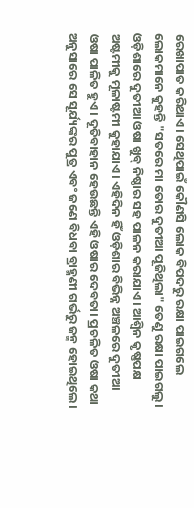ରେଖାପାତ କରିଥାଏ। ସେଥିପାଇଁ କୌଣସି ଲୋକ ବିପଦରୁ ରକ୍ଷା ପାଇଗଲେ ଲୋକମାନେ କୁହନ୍ତି "ସତରେ ମା ତୋର ଦୁତୀଆ ପୂଜିଥିଲା" ତେଣୁ ରକ୍ଷା ପାଇଗଲୁ। ଓଡ଼ିଶାରେ ଦୁତୀଆ ଓଷା ଖୁବ୍ ନିଷ୍ଠାର ସହ ପାଳନ କରାଯାଏ। ଆଶ୍ୱିନ କୃଷ୍ଣପକ୍ଷ ଅଷ୍ଟମୀକୁ ମୂଳାଷ୍ଟମୀ କୁହାଯାଏ। ଏହିଦିନ ହିଁ ଓଡ଼ିଶାର ବିଭିନ୍ନ ଅଞ୍ଚଳରେ ଦୁତୀଆ ଓଷା ପାଳିତ ହୁଏ। ଦୂତିବାହାନ ହେଉଛନ୍ତି ଏହି ଓଷାର ଦେବତା। ପ୍ରଚଳିତ ଓଷା କଥା ଅନୁସାରେ ସେ ସୂର୍ଯ୍ୟଙ୍କର ପୁତ୍ର ଏବଂ ଜଣେ ବିଧବା ବ୍ରାହ୍ମଣୀ ଗର୍ଭରୁ ଜନ୍ମ ହୋଇଥିଲେ।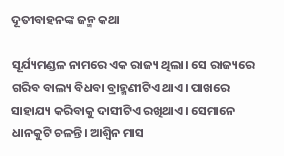ଦୂତୀବାହନଙ୍କ ଜନ୍ମ କଥା

ସୂର୍ଯ୍ୟମଣ୍ଡଳ ନାମରେ ଏକ ରାଜ୍ୟ ଥିଲା। ସେ ରାଜ୍ୟରେ ଗରିବ ବାଲ୍ୟ ବିଧବା ବ୍ରାହ୍ମଣୀଟିଏ ଥାଏ। ପାଖରେ ସାହାଯ୍ୟ କରିବାକୁ ଦାସୀଟିଏ ରଖିଥାଏ। ସେମାନେ ଧାନକୁଟି ଚଳନ୍ତି। ଆଶ୍ୱିନ ମାସ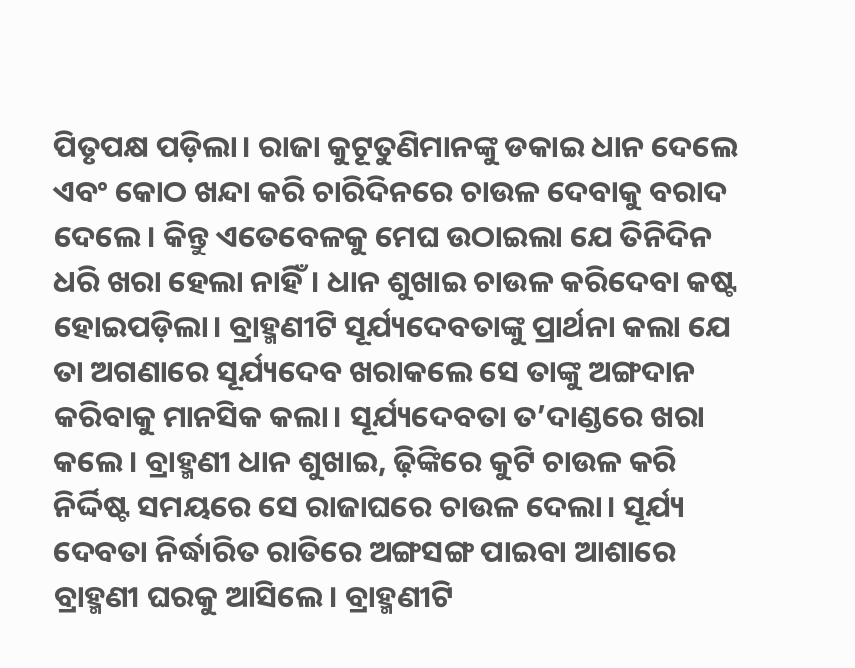ପିତୃପକ୍ଷ ପଡ଼ିଲା। ରାଜା କୁଟୂତୁଣିମାନଙ୍କୁ ଡକାଇ ଧାନ ଦେଲେ ଏବଂ କୋଠ ଖନ୍ଦା କରି ଚାରିଦିନରେ ଚାଉଳ ଦେବାକୁ ବରାଦ ଦେଲେ। କିନ୍ତୁ ଏତେବେଳକୁ ମେଘ ଉଠାଇଲା ଯେ ତିନିଦିନ ଧରି ଖରା ହେଲା ନାହିଁ। ଧାନ ଶୁଖାଇ ଚାଉଳ କରିଦେବା କଷ୍ଟ ହୋଇପଡ଼ିଲା। ବ୍ରାହ୍ମଣୀଟି ସୂର୍ଯ୍ୟଦେବତାଙ୍କୁ ପ୍ରାର୍ଥନା କଲା ଯେ ତା ଅଗଣାରେ ସୂର୍ଯ୍ୟଦେବ ଖରାକଲେ ସେ ତାଙ୍କୁ ଅଙ୍ଗଦାନ କରିବାକୁ ମାନସିକ କଲା। ସୂର୍ଯ୍ୟଦେବତା ତ’ଦାଣ୍ଡରେ ଖରା କଲେ। ବ୍ରାହ୍ମଣୀ ଧାନ ଶୁଖାଇ, ଢ଼ିଙ୍କିରେ କୁଟି ଚାଉଳ କରି ନିର୍ଦ୍ଦିଷ୍ଟ ସମୟରେ ସେ ରାଜାଘରେ ଚାଉଳ ଦେଲା। ସୂର୍ଯ୍ୟ ଦେବତା ନିର୍ଦ୍ଧାରିତ ରାତିରେ ଅଙ୍ଗସଙ୍ଗ ପାଇବା ଆଶାରେ ବ୍ରାହ୍ମଣୀ ଘରକୁ ଆସିଲେ। ବ୍ରାହ୍ମଣୀଟି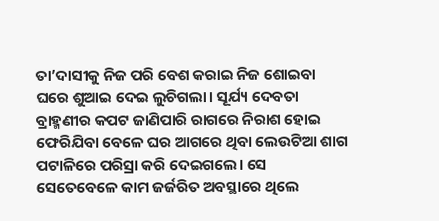ତା’ଦାସୀକୁ ନିଜ ପରି ବେଶ କରାଇ ନିଜ ଶୋଇବା ଘରେ ଶୁଆଇ ଦେଇ ଲୁଚିଗଲା। ସୂର୍ଯ୍ୟ ଦେବତା ବ୍ରାହ୍ମଣୀର କପଟ ଜାଣିପାରି ରାଗରେ ନିରାଶ ହୋଇ ଫେରିଯିବା ବେଳେ ଘର ଆଗରେ ଥିବା ଲେଉଟିଆ ଶାଗ ପଟାଳିରେ ପରିସ୍ରା କରି ଦେଇଗଲେ। ସେ ସେତେବେଳେ କାମ ଜର୍ଜରିତ ଅବସ୍ଥାରେ ଥିଲେ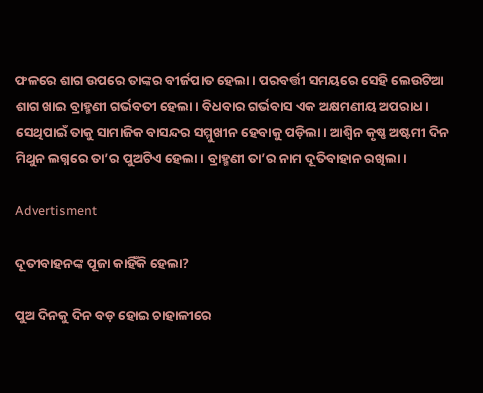ଫଳରେ ଶାଗ ଉପରେ ତାଙ୍କର ବୀର୍ଜପାତ ହେଲା। ପରବର୍ତ୍ତୀ ସମୟରେ ସେହି ଲେଉଟିଆ ଶାଗ ଖାଇ ବ୍ରାହ୍ମଣୀ ଗର୍ଭବତୀ ହେଲା। ବିଧବାର ଗର୍ଭବାସ ଏକ ଅକ୍ଷମଣୀୟ ଅପରାଧ। ସେଥିପାଇଁ ତାକୁ ସାମାଜିକ ବାସନ୍ଦର ସମ୍ମୁଖୀନ ହେବାକୁ ପଡ଼ିଲା। ଆଶ୍ୱିନ କୃଷ୍ଣ ଅଷ୍ଟମୀ ଦିନ ମିଥୁନ ଲଗ୍ନରେ ତା’ର ପୁଅଟିଏ ହେଲା। ବ୍ରାହ୍ମଣୀ ତା’ର ନାମ ଦୂତିବାହାନ ରଖିଲା।

Advertisment

ଦୂତୀବାହନଙ୍କ ପୂଜା କାହିଁକି ହେଲା?

ପୁଅ ଦିନକୁ ଦିନ ବଡ଼ ହୋଇ ଚାହାଳୀରେ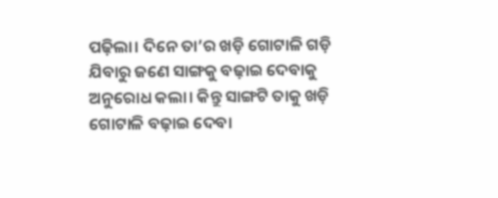ପଢ଼ିଲା। ଦିନେ ତା’ର ଖଡ଼ି ଗୋଟାଳି ଗଡ଼ି ଯିବାରୁ ଜଣେ ସାଙ୍ଗକୁ ବଢ଼ାଇ ଦେବାକୁ ଅନୁରୋଧ କଲା। କିନ୍ତୁ ସାଙ୍ଗଟି ତାକୁ ଖଡ଼ି ଗୋଟାଳି ବଢ଼ାଇ ଦେବା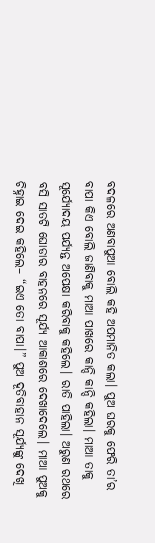ବଦଳରେ ଅଣବାପୁଆ ବୋଲି କହି ଅପମାନିତ କଲା। ପୁଅ ଘରକୁ ଫେରି ତା’ର ବାପା କିଏ ବୋଲି ଜାଣିବାକୁ ମାଆ ପାଖରେ କାନ୍ଦି କାନ୍ଦି କହିଲା। ମାଆ ତାକୁ ସୂର୍ଯ୍ୟୋଦୟ ପର୍ଯ୍ୟନ୍ତ ଅପେକ୍ଷା କରିବାକୁ କହିଲେ। ରାତି ପାହିଲା। ଅରୁଣ ରଥରେ ବସି ସାତଟି ଘୋଡାର ବାହନରେ ସୂର୍ଯ୍ୟ ଆକାଶରେ ଦେଖାଦେଲେ। ମାଆ ପୁଅକୁ ଚିହ୍ନାଇ ଦେଇ କହିଲେ– “ଇଏ ତୋ ବାପା।” ପୁଅ ଦୂତିବାହାନ ସୂର୍ଯ୍ୟଙ୍କୁ ଦେଖି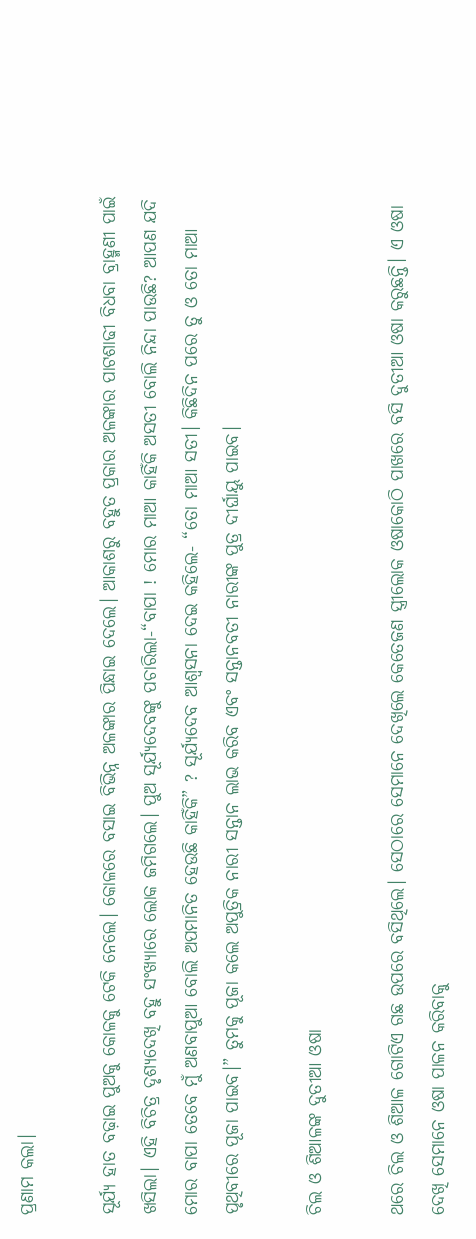ପ୍ରଣାମ କଲା।

ସୂର୍ଯ୍ୟ ହାତ ବଢ଼ାଇ ପୁଅକୁ କୋଳକୁ ଟେକି ନେଲେ। କୋଳରେ ବସାଇ ବିଭିନ୍ନ ଅଳଙ୍କାର ପିନ୍ଧାଇ ଦେଲେ। ଆକାଶରୁ ବହୁତ ପ୍ରକାର ଅଳଙ୍କାର ପାଟଶାଢୀ ବିଧବା ବ୍ରାହ୍ମଣୀ ପାଇଁ ଖସିଲା। ଏହି ବିଚିତ୍ର ଦୃଶ୍ୟଦେଖି ବହୁ ସଂଖ୍ୟାରେ ଲୋକ ଜମିଗଲେ। ପୁଅ ସୂର୍ଯ୍ୟଦେବଙ୍କୁ ପଚାରିଲା-“ବାପା ! ମୋର ମାଆ କାହିଁକି ଅସତୀ ବୋଲି ନିନ୍ଦା ପାଉଛି? ଆପଣ ଯଦି ମୋର ବାପା ତେବେ ମୁଁ ଅଣବାପୁଆ ବୋଲି ଅପମାନିତ ହେଉଛି କାହିଁକି” ? ସୂର୍ଯ୍ୟଦେବ ଆଶ୍ୱସନା ଦେଇ କହିଲେ- “ତୋ ମାଆ ସତୀ। କିଛିଦିନ ପରେ ତୁ ଓ ତୋ ମାଆ ପୃଥିବୀରେ ପୂଜା ପାଇବ।” ତୁମକୁ ପୂଜା କଲେ ଅପୁତ୍ରିକ ନାରୀ ସନ୍ତାନ ଲାଭ କରିବ ଏବଂ ସନ୍ତାନବତୀ ନାରୀଙ୍କ ପୁତ୍ର ଦୀର୍ଘାୟୁ ପାଇବ।

ଚିଲ ଓ ଶିଆଳଙ୍କ ଦୁତୀଆ ଓଷା

ଥରେ ଚିଲ ଓ ଶିଆଳ ଗୋଟିଏ ଗଛ ଉପରେ ବସିଥିଲେ। ସେଠାରେ ସେମାନେ ଦେଖିଲେ କେତେଜଣ ସ୍ତ୍ରୀଲୋକ ଓଷାକୋଠି ପାଖରେ ବସି ଦୁତୀଆ ଓଷା କରୁଛନ୍ତି। ଏ ଓଷା ଦେଖି ସେମାନେ ଓଷା ପାଳନ କରିବାକୁ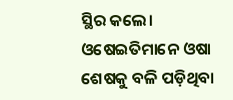ସ୍ଥିର କଲେ। ଓଷେଇତିମାନେ ଓଷା ଶେଷକୁ ବଳି ପଡ଼ିଥିବା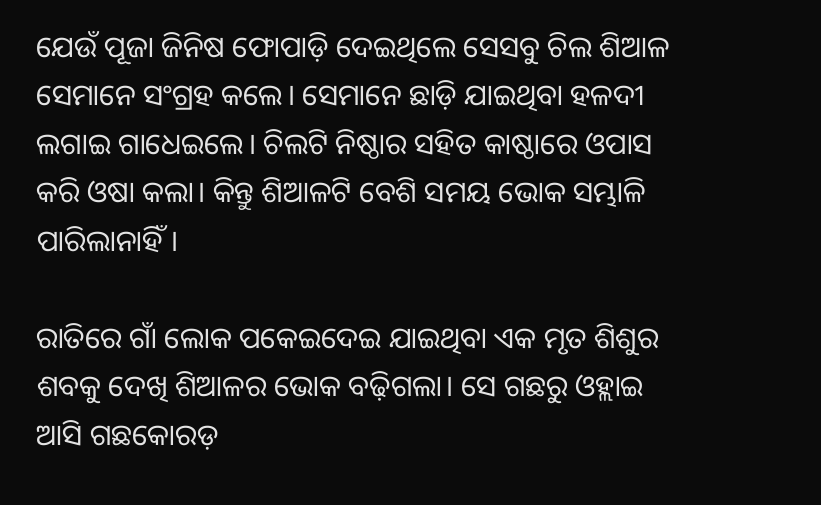ଯେଉଁ ପୂଜା ଜିନିଷ ଫୋପାଡ଼ି ଦେଇଥିଲେ ସେସବୁ ଚିଲ ଶିଆଳ ସେମାନେ ସଂଗ୍ରହ କଲେ। ସେମାନେ ଛାଡ଼ି ଯାଇଥିବା ହଳଦୀ ଲଗାଇ ଗାଧେଇଲେ। ଚିଲଟି ନିଷ୍ଠାର ସହିତ କାଷ୍ଠାରେ ଓପାସ କରି ଓଷା କଲା। କିନ୍ତୁ ଶିଆଳଟି ବେଶି ସମୟ ଭୋକ ସମ୍ଭାଳି ପାରିଲାନାହିଁ।

ରାତିରେ ଗାଁ ଲୋକ ପକେଇଦେଇ ଯାଇଥିବା ଏକ ମୃତ ଶିଶୁର ଶବକୁ ଦେଖି ଶିଆଳର ଭୋକ ବଢ଼ିଗଲା। ସେ ଗଛରୁ ଓହ୍ଲାଇ ଆସି ଗଛକୋରଡ଼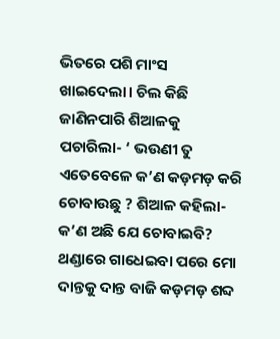ଭିତରେ ପଶି ମାଂସ ଖାଇଦେଲା। ଚିଲ କିଛି ଜାଣିନପାରି ଶିଆଳକୁ ପଚାରିଲା- ‘ ଭଉଣୀ ତୁ ଏତେବେଳେ କ’ଣ କଡ଼ମଡ଼ କରି ଚୋବାଉଛୁ ? ଶିଆଳ କହିଲା- କ’ଣ ଅଛି ଯେ ଚୋବାଇବି? ଥଣ୍ଡାରେ ଗାଧେଇବା ପରେ ମୋ ଦାନ୍ତକୁ ଦାନ୍ତ ବାଜି କଡ଼ମଡ଼ ଶବ୍ଦ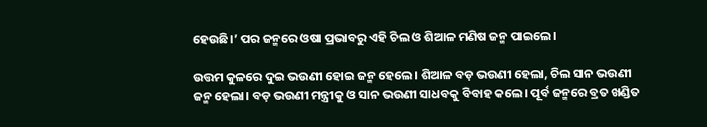ହେଉଛି।’ ପର ଜନ୍ମରେ ଓଷା ପ୍ରଭାବରୁ ଏହି ଚିଲ ଓ ଶିଆଳ ମଣିଷ ଜନ୍ମ ପାଇଲେ।

ଉତ୍ତମ କୁଳରେ ଦୁଇ ଭଉଣୀ ହୋଇ ଜନ୍ମ ହେଲେ। ଶିଆଳ ବଡ଼ ଭଉଣୀ ହେଲା, ଚିଲ ସାନ ଭଉଣୀ ଜନ୍ମ ହେଲା। ବଡ଼ ଭଉଣୀ ମନ୍ତ୍ରୀକୁ ଓ ସାନ ଭଉଣୀ ସାଧବକୁ ବିବାହ କଲେ। ପୂର୍ବ ଜନ୍ମରେ ବ୍ରତ ଖଣ୍ଡିତ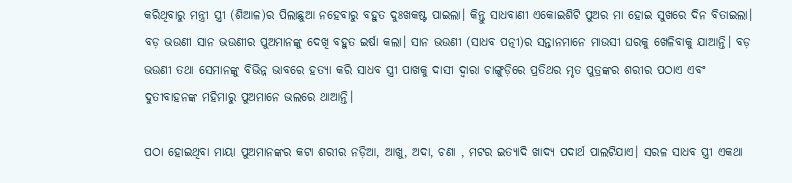କରିଥିବାରୁ ମନ୍ତ୍ରୀ ସ୍ତ୍ରୀ (ଶିଆଳ)ର ପିଲାଛୁଆ ନହେବାରୁ ବହୁତ ଦୁଃଖକଷ୍ଟ ପାଇଲା। କିନ୍ତୁ ସାଧବାଣୀ ଏକୋଇଶିଟି ପୁଅର ମା ହୋଇ ସୁଖରେ ଦିନ ବିତାଇଲା। ବଡ଼ ଭଉଣୀ ସାନ ଭଉଣୀର ପୁଅମାନଙ୍କୁ ଦେଖି ବହୁତ ଇର୍ଷା କଲା। ସାନ ଭଉଣୀ (ସାଧବ ପତ୍ନୀ)ର ସନ୍ତାନମାନେ ମାଉସୀ ଘରକୁ ଖେଳିବାକୁ ଯାଆନ୍ତି। ବଡ଼ ଭଉଣୀ ତଥା ସେମାନଙ୍କୁ ବିଭିନ୍ନ ଭାବରେ ହତ୍ୟା କରି ସାଧବ ସ୍ତ୍ରୀ ପାଖକୁ ଦାସୀ ଦ୍ଵାରା ଚାଙ୍ଗୁଡ଼ିରେ ପ୍ରତିଥର ମୃତ ପୁତ୍ରଙ୍କର ଶରୀର ପଠାଏ ଏବଂ ଦୁତୀବାହନଙ୍କ ମହିମାରୁ ପୁଅମାନେ ଭଲରେ ଥାଆନ୍ତି।

ପଠା ହୋଇଥିବା ମାୟା ପୁଅମାନଙ୍କର କଟା ଶରୀର ନଡ଼ିଆ, ଆଖୁ, ଅଦା, ଚଣା , ମଟର ଇତ୍ୟାଦି ଖାଦ୍ୟ ପଦାର୍ଥ ପାଲଟିଯାଏ। ସରଳ ସାଧବ ସ୍ତ୍ରୀ ଏକଥା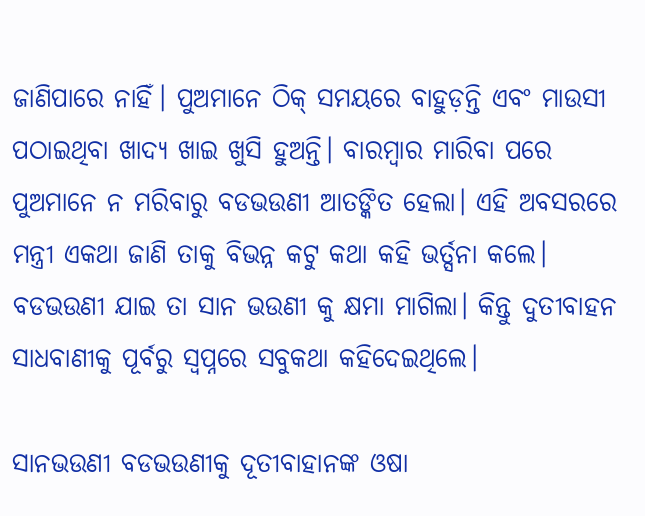ଜାଣିପାରେ ନାହିଁ। ପୁଅମାନେ ଠିକ୍ ସମୟରେ ବାହୁଡ଼ନ୍ତି ଏବଂ ମାଉସୀ ପଠାଇଥିବା ଖାଦ୍ୟ ଖାଇ ଖୁସି ହୁଅନ୍ତି। ବାରମ୍ବାର ମାରିବା ପରେ ପୁଅମାନେ ନ ମରିବାରୁ ବଡଭଉଣୀ ଆତଙ୍କିତ ହେଲା। ଏହି ଅବସରରେ ମନ୍ତ୍ରୀ ଏକଥା ଜାଣି ତାକୁ ବିଭନ୍ନ କଟୁ କଥା କହି ଭର୍ତ୍ସନା କଲେ। ବଡଭଉଣୀ ଯାଇ ତା ସାନ ଭଉଣୀ କୁ କ୍ଷମା ମାଗିଲା। କିନ୍ତୁ ଦୁତୀବାହନ ସାଧବାଣୀକୁ ପୂର୍ବରୁ ସ୍ୱପ୍ନରେ ସବୁକଥା କହିଦେଇଥିଲେ।

ସାନଭଉଣୀ ବଡଭଉଣୀକୁ ଦୂତୀବାହାନଙ୍କ ଓଷା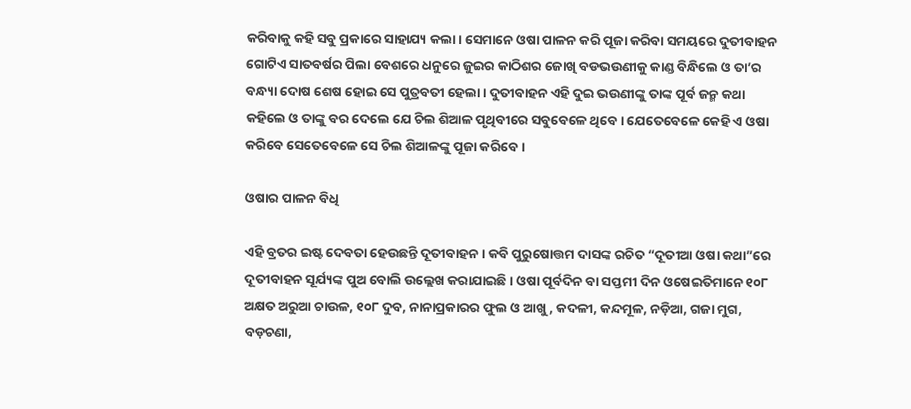କରିବାକୁ କହି ସବୁ ପ୍ରକାରେ ସାହାଯ୍ୟ କଲା। ସେମାନେ ଓଷା ପାଳନ କରି ପୂଜା କରିବା ସମୟରେ ଦୁତୀବାହନ ଗୋଟିଏ ସାତବର୍ଷର ପିଲା ବେଶରେ ଧନୁରେ ଜୁଇର କାଠିଶର ଜୋଖି ବଡଭଉଣୀକୁ କାଣ୍ଡ ବିନ୍ଧିଲେ ଓ ତା’ର ବନ୍ଧ୍ୟା ଦୋଷ ଶେଷ ହୋଇ ସେ ପୁତ୍ରବତୀ ହେଲା। ଦୁତୀବାହନ ଏହି ଦୁଇ ଭଉଣୀଙ୍କୁ ତାଙ୍କ ପୂର୍ବ ଜନ୍ମ କଥା କହିଲେ ଓ ତାଙ୍କୁ ବର ଦେଲେ ଯେ ଚିଲ ଶିଆଳ ପୃଥିବୀରେ ସବୁବେଳେ ଥିବେ। ଯେତେବେଳେ କେହି ଏ ଓଷା କରିବେ ସେତେବେଳେ ସେ ଚିଲ ଶିଆଳଙ୍କୁ ପୂଜା କରିବେ।

ଓଷାର ପାଳନ ବିଧି

ଏହି ବ୍ରତର ଇଷ୍ଟ ଦେବତା ହେଉଛନ୍ତି ଦୂତୀବାହନ। କବି ପୁରୁଷୋତ୍ତମ ଦାସଙ୍କ ରଚିତ “ଦୂତୀଆ ଓଷା କଥା”ରେ ଦୂତୀବାହନ ସୂର୍ଯ୍ୟଙ୍କ ପୁଅ ବୋଲି ଉଲ୍ଲେଖ କରାଯାଇଛି। ଓଷା ପୂର୍ବଦିନ ବା ସପ୍ତମୀ ଦିନ ଓଷେଇତିମାନେ ୧୦୮ ଅକ୍ଷତ ଅରୁଆ ଚାଉଳ, ୧୦୮ ଦୁବ, ନାନାପ୍ରକାରର ଫୁଲ ଓ ଆଖୁ, କଦଳୀ, କନ୍ଦମୂଳ, ନଡ଼ିଆ, ଗଜା ମୁଗ, ବଡ଼ଚଣା,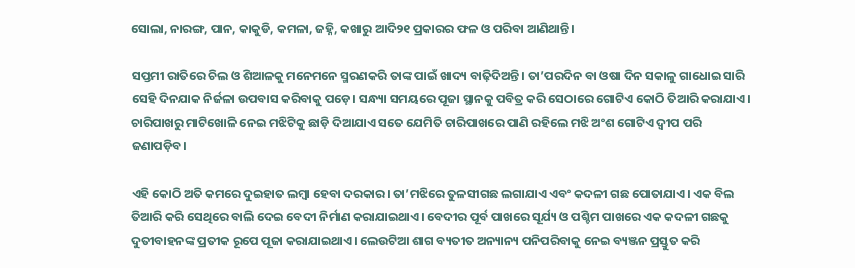ସୋଲା, ନାରଙ୍ଗ, ପାନ, କାକୁଡି, କମଳା, ଜହ୍ନି, କଖାରୁ ଆଦି୨୧ ପ୍ରକାରର ଫଳ ଓ ପରିବା ଆଣିଥାନ୍ତି।

ସପ୍ତମୀ ରାତିରେ ଚିଲ ଓ ଶିଆଳକୁ ମନେମନେ ସ୍ମରଣକରି ତାଙ୍କ ପାଇଁ ଖାଦ୍ୟ ବାଢ଼ିଦିଅନ୍ତି। ତା’ପରଦିନ ବା ଓଷା ଦିନ ସକାଳୁ ଗାଧୋଇ ସାରି ସେହି ଦିନଯାକ ନିର୍ଜଳା ଉପବାସ କରିବାକୁ ପଡ଼େ। ସନ୍ଧ୍ୟା ସମୟରେ ପୂଜା ସ୍ଥାନକୁ ପବିତ୍ର କରି ସେଠାରେ ଗୋଟିଏ କୋଠି ତିଆରି କରାଯାଏ। ଚାରିପାଖରୁ ମାଟିଖୋଳି ନେଇ ମଝିଟିକୁ ଛାଡ଼ି ଦିଆଯାଏ ସତେ ଯେମିତି ଚାରିପାଖରେ ପାଣି ରହିଲେ ମଝି ଅଂଶ ଗୋଟିଏ ଦ୍ୱୀପ ପରି ଜଣାପଡ଼ିବ।

ଏହି କୋଠି ଅତି କମରେ ଦୁଇହାତ ଲମ୍ବା ହେବା ଦରକାର। ତା’ମଝିରେ ତୁଳସୀଗଛ ଲଗାଯାଏ ଏବଂ କଦଳୀ ଗଛ ପୋତାଯାଏ। ଏକ ବିଲ ତିଆରି କରି ସେଥିରେ ବାଲି ଦେଇ ବେଦୀ ନିର୍ମାଣ କରାଯାଇଥାଏ। ବେଦୀର ପୂର୍ବ ପାଖରେ ସୂର୍ଯ୍ୟ ଓ ପଶ୍ଚିମ ପାଖରେ ଏକ କଦଳୀ ଗଛକୁ ଦୁତୀବାହନଙ୍କ ପ୍ରତୀକ ରୂପେ ପୂଜା କରାଯାଇଥାଏ। ଲେଉଟିଆ ଶାଗ ବ୍ୟତୀତ ଅନ୍ୟାନ୍ୟ ପନିପରିବାକୁ ନେଇ ବ୍ୟଞ୍ଜନ ପ୍ରସ୍ତୁତ କରି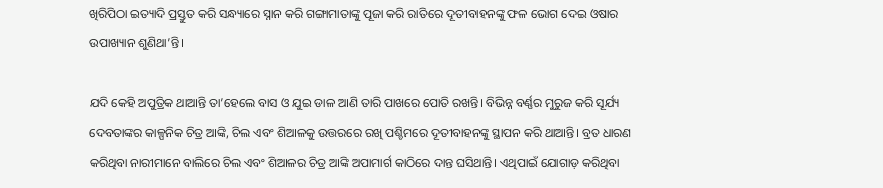ଖିରିପିଠା ଇତ୍ୟାଦି ପ୍ରସ୍ତୁତ କରି ସନ୍ଧ୍ୟାରେ ସ୍ନାନ କରି ଗଙ୍ଗାମାତାଙ୍କୁ ପୂଜା କରି ରାତିରେ ଦୂତୀବାହନଙ୍କୁ ଫଳ ଭୋଗ ଦେଇ ଓଷାର ଉପାଖ୍ୟାନ ଶୁଣିଥା’ନ୍ତି।

ଯଦି କେହି ଅପୁତ୍ରିକ ଥାଆନ୍ତି ତା’ହେଲେ ବାସ ଓ ଯୁଇ ଡାଳ ଆଣି ତାରି ପାଖରେ ପୋତି ରଖନ୍ତି। ବିଭିନ୍ନ ବର୍ଣ୍ଣର ମୁରୁଜ କରି ସୂର୍ଯ୍ୟ ଦେବତାଙ୍କର କାଳ୍ପନିକ ଚିତ୍ର ଆଙ୍କି, ଚିଲ ଏବଂ ଶିଆଳକୁ ଉତ୍ତରରେ ରଖି ପଶ୍ଚିମରେ ଦୂତୀବାହନଙ୍କୁ ସ୍ଥାପନ କରି ଥାଆନ୍ତି। ବ୍ରତ ଧାରଣ କରିଥିବା ନାରୀମାନେ ବାଲିରେ ଚିଲ ଏବଂ ଶିଆଳର ଚିତ୍ର ଆଙ୍କି ଅପାମାର୍ଗ କାଠିରେ ଦାନ୍ତ ଘସିଥାନ୍ତି। ଏଥିପାଇଁ ଯୋଗାଡ଼ କରିଥିବା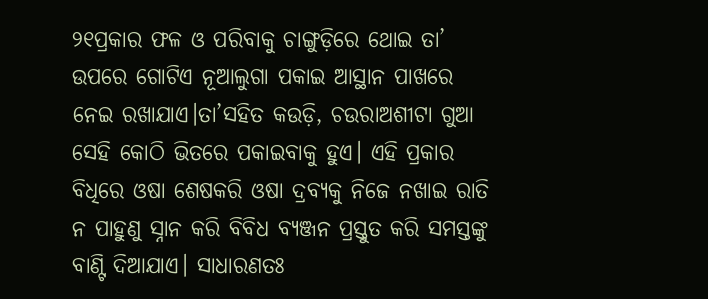୨୧ପ୍ରକାର ଫଳ ଓ ପରିବାକୁ ଚାଙ୍ଗୁଡ଼ିରେ ଥୋଇ ତା’ ଉପରେ ଗୋଟିଏ ନୂଆଲୁଗା ପକାଇ ଆସ୍ଥାନ ପାଖରେ ନେଇ ରଖାଯାଏ।ତା’ସହିତ କଉଡ଼ି, ଚଉରାଅଶୀଟା ଗୁଆ ସେହି କୋଠି ଭିତରେ ପକାଇବାକୁ ହୁଏ। ଏହି ପ୍ରକାର ବିଧିରେ ଓଷା ଶେଷକରି ଓଷା ଦ୍ରବ୍ୟକୁ ନିଜେ ନଖାଇ ରାତି ନ ପାହୁଣୁ ସ୍ନାନ କରି ବିବିଧ ବ୍ୟଞ୍ଜନ ପ୍ରସ୍ତୁତ କରି ସମସ୍ତଙ୍କୁ ବାଣ୍ଟି ଦିଆଯାଏ। ସାଧାରଣତଃ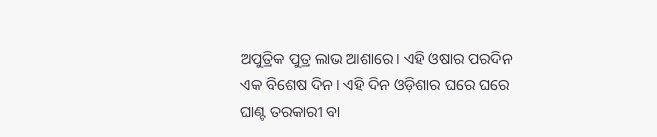ଅପୁତ୍ରିକ ପୁତ୍ର ଲାଭ ଆଶାରେ। ଏହି ଓଷାର ପରଦିନ ଏକ ବିଶେଷ ଦିନ। ଏହି ଦିନ ଓଡ଼ିଶାର ଘରେ ଘରେ ଘାଣ୍ଟ ତରକାରୀ ବା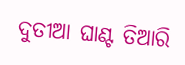ଦୁତୀଆ ଘାଣ୍ଟ ତିଆରି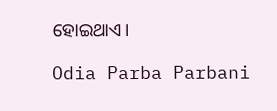ହୋଇଥାଏ।

Odia Parba Parbani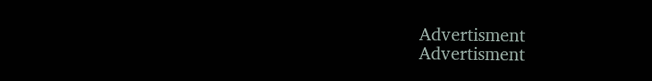Advertisment
Advertisment